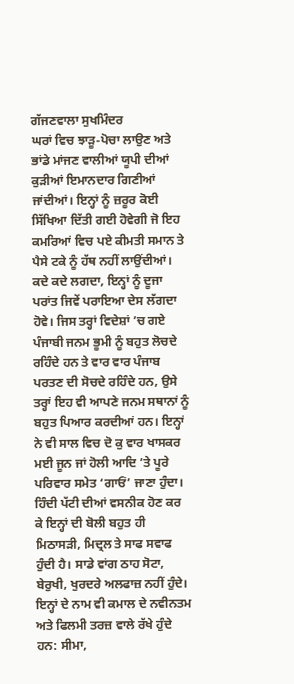ਗੱਜਣਵਾਲਾ ਸੁਖਮਿੰਦਰ
ਘਰਾਂ ਵਿਚ ਝਾੜੂ-ਪੋਚਾ ਲਾਉਣ ਅਤੇ ਭਾਂਡੇ ਮਾਂਜਣ ਵਾਲੀਆਂ ਯੂਪੀ ਦੀਆਂ ਕੁੜੀਆਂ ਇਮਾਨਦਾਰ ਗਿਣੀਆਂ ਜਾਂਦੀਆਂ। ਇਨ੍ਹਾਂ ਨੂੰ ਜ਼ਰੂਰ ਕੋਈ ਸਿੱਖਿਆ ਦਿੱਤੀ ਗਈ ਹੋਵੇਗੀ ਜੋ ਇਹ ਕਮਰਿਆਂ ਵਿਚ ਪਏ ਕੀਮਤੀ ਸਮਾਨ ਤੇ ਪੈਸੇ ਟਕੇ ਨੂੰ ਹੱਥ ਨਹੀਂ ਲਾਉਂਦੀਆਂ। ਕਦੇ ਕਦੇ ਲਗਦਾ, ਇਨ੍ਹਾਂ ਨੂੰ ਦੂਜਾ ਪਰਾਂਤ ਜਿਵੇਂ ਪਰਾਇਆ ਦੇਸ ਲੱਗਦਾ ਹੋਵੇ। ਜਿਸ ਤਰ੍ਹਾਂ ਵਿਦੇਸ਼ਾਂ ’ਚ ਗਏ ਪੰਜਾਬੀ ਜਨਮ ਭੂਮੀ ਨੂੰ ਬਹੁਤ ਲੋਚਦੇ ਰਹਿੰਦੇ ਹਨ ਤੇ ਵਾਰ ਵਾਰ ਪੰਜਾਬ ਪਰਤਣ ਦੀ ਸੋਚਦੇ ਰਹਿੰਦੇ ਹਨ, ਉਸੇ ਤਰ੍ਹਾਂ ਇਹ ਵੀ ਆਪਣੇ ਜਨਮ ਸਥਾਨਾਂ ਨੂੰ ਬਹੁਤ ਪਿਆਰ ਕਰਦੀਆਂ ਹਨ। ਇਨ੍ਹਾਂ ਨੇ ਵੀ ਸਾਲ ਵਿਚ ਦੋ ਕੁ ਵਾਰ ਖਾਸਕਰ ਮਈ ਜੂਨ ਜਾਂ ਹੋਲੀ ਆਦਿ ’ਤੇ ਪੂਰੇ ਪਰਿਵਾਰ ਸਮੇਤ ‘ਗਾਓਂ’ ਜਾਣਾ ਹੁੰਦਾ। ਹਿੰਦੀ ਪੱਟੀ ਦੀਆਂ ਵਸਨੀਕ ਹੋਣ ਕਰ ਕੇ ਇਨ੍ਹਾਂ ਦੀ ਬੋਲੀ ਬਹੁਤ ਹੀ ਮਿਠਾਸੜੀ, ਮਿਦ੍ਰਲ ਤੇ ਸਾਫ ਸਵਾਫ ਹੁੰਦੀ ਹੈ। ਸਾਡੇ ਵਾਂਗ ਠਾਹ ਸੋਟਾ, ਬੇਰੁਖੀ, ਖੁਰਦਰੇ ਅਲਫਾਜ਼ ਨਹੀਂ ਹੁੰਦੇ। ਇਨ੍ਹਾਂ ਦੇ ਨਾਮ ਵੀ ਕਮਾਲ ਦੇ ਨਵੀਨਤਮ ਅਤੇ ਫਿਲਮੀ ਤਰਜ਼ ਵਾਲੇ ਰੱਖੇ ਹੁੰਦੇ ਹਨ: ਸੀਮਾ,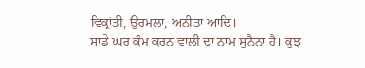ਵਿਕ੍ਰਾਂਤੀ, ਉਰਮਲਾ, ਅਨੀਤਾ ਆਦਿ।
ਸਾਡੇ ਘਰ ਕੰਮ ਕਰਨ ਵਾਲੀ ਦਾ ਨਾਮ ਸੁਨੈਨਾ ਹੈ। ਕੁਝ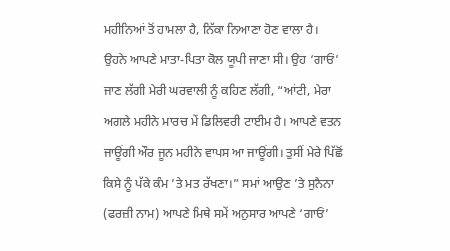ਮਹੀਨਿਆਂ ਤੋਂ ਹਾਮਲਾ ਹੈ, ਨਿੱਕਾ ਨਿਆਣਾ ਹੋਣ ਵਾਲਾ ਹੈ। ਉਹਨੇ ਆਪਣੇ ਮਾਤਾ-ਪਿਤਾ ਕੋਲ ਯੂਪੀ ਜਾਣਾ ਸੀ। ਉਹ ‘ਗਾਓਂ’ ਜਾਣ ਲੱਗੀ ਮੇਰੀ ਘਰਵਾਲੀ ਨੂੰ ਕਹਿਣ ਲੱਗੀ, “ਆਂਟੀ, ਮੇਰਾ ਅਗਲੇ ਮਹੀਨੇ ਮਾਰਚ ਮੇਂ ਡਿਲਿਵਰੀ ਟਾਈਮ ਹੈ। ਆਪਣੇ ਵਤਨ ਜਾਊਂਗੀ ਔਰ ਜੂਨ ਮਹੀਨੇ ਵਾਪਸ ਆ ਜਾਊਂਗੀ। ਤੁਸੀਂ ਮੇਰੇ ਪਿੱਛੋਂ ਕਿਸੇ ਨੂੰ ਪੱਕੇ ਕੰਮ ’ਤੇ ਮਤ ਰੱਖਣਾ।” ਸਮਾਂ ਆਉਣ ’ਤੇ ਸੁਨੈਨਾ (ਫਰਜ਼ੀ ਨਾਮ) ਆਪਣੇ ਮਿਥੇ ਸਮੇਂ ਅਨੁਸਾਰ ਆਪਣੇ ‘ਗਾਓਂ’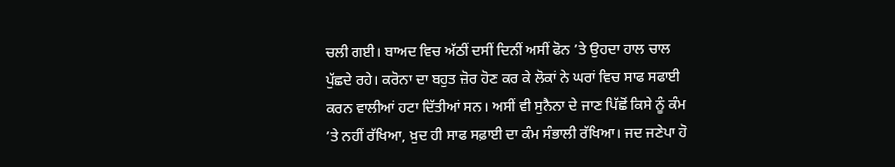ਚਲੀ ਗਈ। ਬਾਅਦ ਵਿਚ ਅੱਠੀਂ ਦਸੀਂ ਦਿਨੀਂ ਅਸੀਂ ਫੋਨ ’ਤੇ ਉਹਦਾ ਹਾਲ ਚਾਲ ਪੁੱਛਦੇ ਰਹੇ। ਕਰੋਨਾ ਦਾ ਬਹੁਤ ਜ਼ੋਰ ਹੋਣ ਕਰ ਕੇ ਲੋਕਾਂ ਨੇ ਘਰਾਂ ਵਿਚ ਸਾਫ ਸਫਾਈ ਕਰਨ ਵਾਲੀਆਂ ਹਟਾ ਦਿੱਤੀਆਂ ਸਨ। ਅਸੀਂ ਵੀ ਸੁਨੈਨਾ ਦੇ ਜਾਣ ਪਿੱਛੋਂ ਕਿਸੇ ਨੂੰ ਕੰਮ ’ਤੇ ਨਹੀਂ ਰੱਖਿਆ, ਖ਼ੁਦ ਹੀ ਸਾਫ ਸਫ਼ਾਈ ਦਾ ਕੰਮ ਸੰਭਾਲੀ ਰੱਖਿਆ। ਜਦ ਜਣੇਪਾ ਹੋ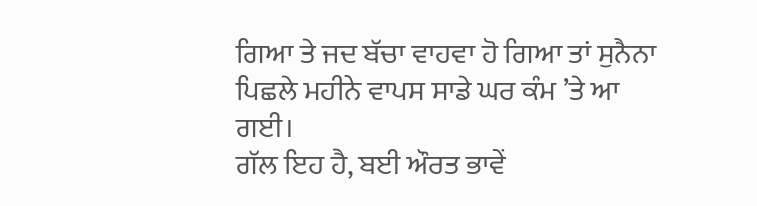ਗਿਆ ਤੇ ਜਦ ਬੱਚਾ ਵਾਹਵਾ ਹੋ ਗਿਆ ਤਾਂ ਸੁਨੈਨਾ ਪਿਛਲੇ ਮਹੀਨੇ ਵਾਪਸ ਸਾਡੇ ਘਰ ਕੰਮ ’ਤੇ ਆ ਗਈ।
ਗੱਲ ਇਹ ਹੈ, ਬਈ ਔਰਤ ਭਾਵੇਂ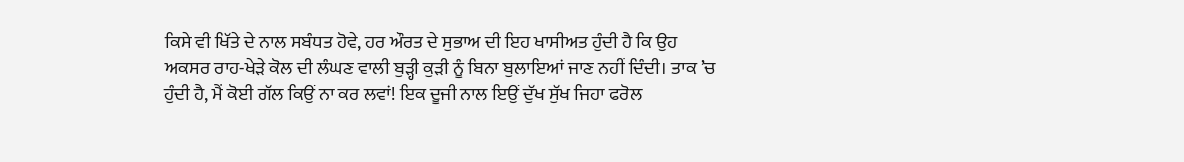ਕਿਸੇ ਵੀ ਖਿੱਤੇ ਦੇ ਨਾਲ ਸਬੰਧਤ ਹੋਵੇ, ਹਰ ਔਰਤ ਦੇ ਸੁਭਾਅ ਦੀ ਇਹ ਖਾਸੀਅਤ ਹੁੰਦੀ ਹੈ ਕਿ ਉਹ ਅਕਸਰ ਰਾਹ-ਖੇੜੇ ਕੋਲ ਦੀ ਲੰਘਣ ਵਾਲੀ ਬੁੜ੍ਹੀ ਕੁੜੀ ਨੂੰ ਬਿਨਾ ਬੁਲਾਇਆਂ ਜਾਣ ਨਹੀਂ ਦਿੰਦੀ। ਤਾਕ ’ਚ ਹੁੰਦੀ ਹੈ, ਮੈਂ ਕੋਈ ਗੱਲ ਕਿਉਂ ਨਾ ਕਰ ਲਵਾਂ! ਇਕ ਦੂਜੀ ਨਾਲ ਇਉਂ ਦੁੱਖ ਸੁੱਖ ਜਿਹਾ ਫਰੋਲ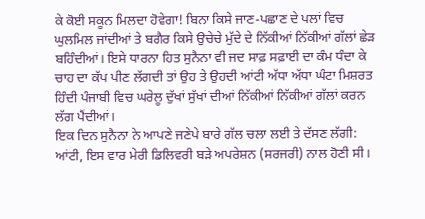ਕੇ ਕੋਈ ਸਕੂਨ ਮਿਲਦਾ ਹੋਵੇਗਾ! ਬਿਨਾ ਕਿਸੇ ਜਾਣ-ਪਛਾਣ ਦੇ ਪਲਾਂ ਵਿਚ ਘੁਲਮਿਲ ਜਾਂਦੀਆਂ ਤੇ ਬਗੈਰ ਕਿਸੇ ਉਚੇਚੇ ਮੁੱਦੇ ਦੇ ਨਿੱਕੀਆਂ ਨਿੱਕੀਆਂ ਗੱਲਾਂ ਛੇੜ ਬਹਿੰਦੀਆਂ। ਇਸੇ ਧਾਰਨਾ ਹਿਤ ਸੁਨੈਨਾ ਵੀ ਜਦ ਸਾਫ਼ ਸਫ਼ਾਈ ਦਾ ਕੰਮ ਧੰਦਾ ਕੇ ਚਾਹ ਦਾ ਕੱਪ ਪੀਣ ਲੱਗਦੀ ਤਾਂ ਉਹ ਤੇ ਉਹਦੀ ਆਂਟੀ ਅੱਧਾ ਅੱਧਾ ਘੰਟਾ ਮਿਸ਼ਰਤ ਹਿੰਦੀ ਪੰਜਾਬੀ ਵਿਚ ਘਰੇਲੂ ਦੁੱਖਾਂ ਸੁੱਖਾਂ ਦੀਆਂ ਨਿੱਕੀਆਂ ਨਿੱਕੀਆਂ ਗੱਲਾਂ ਕਰਨ ਲੱਗ ਪੈਂਦੀਆਂ।
ਇਕ ਦਿਨ ਸੁਨੈਨਾ ਨੇ ਆਪਣੇ ਜਣੇਪੇ ਬਾਰੇ ਗੱਲ ਚਲਾ ਲਈ ਤੇ ਦੱਸਣ ਲੱਗੀ: ਆਂਟੀ, ਇਸ ਵਾਰ ਮੇਰੀ ਡਿਲਿਵਰੀ ਬੜੇ ਅਪਰੇਸ਼ਨ (ਸਰਜਰੀ) ਨਾਲ ਹੋਣੀ ਸੀ।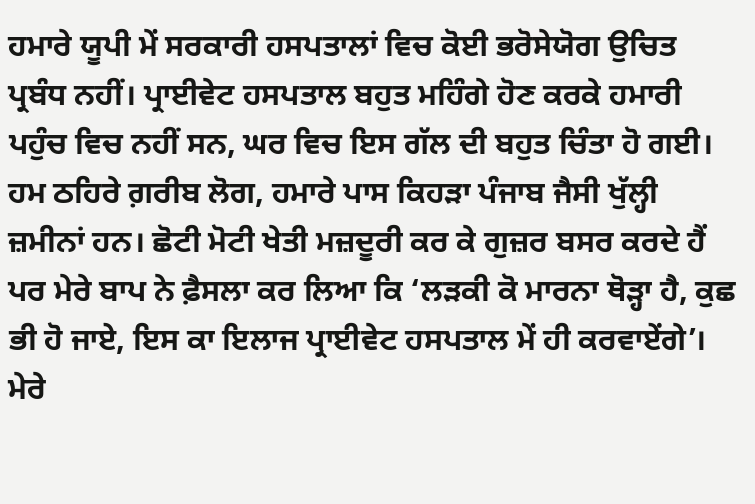ਹਮਾਰੇ ਯੂਪੀ ਮੇਂ ਸਰਕਾਰੀ ਹਸਪਤਾਲਾਂ ਵਿਚ ਕੋਈ ਭਰੋਸੇਯੋਗ ਉਚਿਤ ਪ੍ਰਬੰਧ ਨਹੀਂ। ਪ੍ਰਾਈਵੇਟ ਹਸਪਤਾਲ ਬਹੁਤ ਮਹਿੰਗੇ ਹੋਣ ਕਰਕੇ ਹਮਾਰੀ ਪਹੁੰਚ ਵਿਚ ਨਹੀਂ ਸਨ, ਘਰ ਵਿਚ ਇਸ ਗੱਲ ਦੀ ਬਹੁਤ ਚਿੰਤਾ ਹੋ ਗਈ। ਹਮ ਠਹਿਰੇ ਗ਼ਰੀਬ ਲੋਗ, ਹਮਾਰੇ ਪਾਸ ਕਿਹੜਾ ਪੰਜਾਬ ਜੈਸੀ ਖੁੱਲ੍ਹੀ ਜ਼ਮੀਨਾਂ ਹਨ। ਛੋਟੀ ਮੋਟੀ ਖੇਤੀ ਮਜ਼ਦੂਰੀ ਕਰ ਕੇ ਗੁਜ਼ਰ ਬਸਰ ਕਰਦੇ ਹੈਂ ਪਰ ਮੇਰੇ ਬਾਪ ਨੇ ਫ਼ੈਸਲਾ ਕਰ ਲਿਆ ਕਿ ‘ਲੜਕੀ ਕੋ ਮਾਰਨਾ ਥੋੜ੍ਹਾ ਹੈ, ਕੁਛ ਭੀ ਹੋ ਜਾਏ, ਇਸ ਕਾ ਇਲਾਜ ਪ੍ਰਾਈਵੇਟ ਹਸਪਤਾਲ ਮੇਂ ਹੀ ਕਰਵਾਏਂਗੇ’। ਮੇਰੇ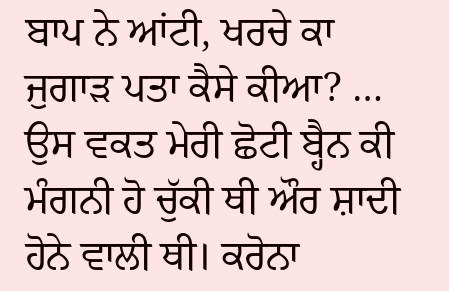ਬਾਪ ਨੇ ਆਂਟੀ, ਖਰਚੇ ਕਾ ਜੁਗਾੜ ਪਤਾ ਕੈਸੇ ਕੀਆ? … ਉਸ ਵਕਤ ਮੇਰੀ ਛੋਟੀ ਬ੍ਹੈਨ ਕੀ ਮੰਗਨੀ ਹੋ ਚੁੱਕੀ ਥੀ ਔਰ ਸ਼ਾਦੀ ਹੋਨੇ ਵਾਲੀ ਥੀ। ਕਰੋਨਾ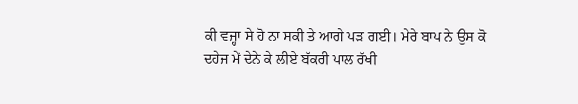ਕੀ ਵਜ੍ਹਾ ਸੇ ਹੋ ਨਾ ਸਕੀ ਤੇ ਆਗੇ ਪੜ ਗਈ। ਮੇਰੇ ਬਾਪ ਨੇ ਉਸ ਕੋ ਦਹੇਜ ਮੇਂ ਦੇਨੇ ਕੇ ਲੀਏ ਬੱਕਰੀ ਪਾਲ ਰੱਖੀ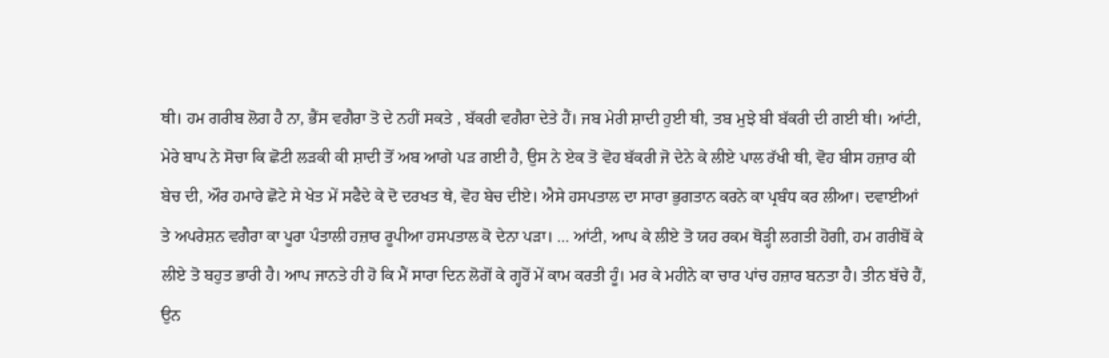ਥੀ। ਹਮ ਗਰੀਬ ਲੋਗ ਹੈ ਨਾ, ਭੈਂਸ ਵਗੈਰਾ ਤੋ ਦੇ ਨਹੀਂ ਸਕਤੇ , ਬੱਕਰੀ ਵਗੈਰਾ ਦੇਤੇ ਹੈਂ। ਜਬ ਮੇਰੀ ਸ਼ਾਦੀ ਹੁਈ ਥੀ, ਤਬ ਮੁਝੇ ਬੀ ਬੱਕਰੀ ਦੀ ਗਈ ਥੀ। ਆਂਟੀ, ਮੇਰੇ ਬਾਪ ਨੇ ਸੋਚਾ ਕਿ ਛੋਟੀ ਲੜਕੀ ਕੀ ਸ਼ਾਦੀ ਤੋਂ ਅਬ ਆਗੇ ਪੜ ਗਈ ਹੈ, ਉਸ ਨੇ ਏਕ ਤੋ ਵੋਹ ਬੱਕਰੀ ਜੋ ਦੇਨੇ ਕੇ ਲੀਏ ਪਾਲ ਰੱਖੀ ਥੀ, ਵੋਹ ਬੀਸ ਹਜ਼ਾਰ ਕੀ ਬੇਚ ਦੀ, ਔਰ ਹਮਾਰੇ ਛੋਟੇ ਸੇ ਖੇਤ ਮੇਂ ਸਫੈਦੇ ਕੇ ਦੋ ਦਰਖਤ ਥੇ, ਵੋਹ ਬੇਚ ਦੀਏ। ਐਸੇ ਹਸਪਤਾਲ ਦਾ ਸਾਰਾ ਭੁਗਤਾਨ ਕਰਨੇ ਕਾ ਪ੍ਰਬੰਧ ਕਰ ਲੀਆ। ਦਵਾਈਆਂ ਤੇ ਅਪਰੇਸ਼ਨ ਵਗੈਰਾ ਕਾ ਪੂਰਾ ਪੰਤਾਲੀ ਹਜ਼ਾਰ ਰੂਪੀਆ ਹਸਪਤਾਲ ਕੋ ਦੇਨਾ ਪੜਾ। … ਆਂਟੀ, ਆਪ ਕੇ ਲੀਏ ਤੋ ਯਹ ਰਕਮ ਥੋੜ੍ਹੀ ਲਗਤੀ ਹੋਗੀ, ਹਮ ਗਰੀਬੋਂ ਕੇ ਲੀਏ ਤੋ ਬਹੁਤ ਭਾਰੀ ਹੈ। ਆਪ ਜਾਨਤੇ ਹੀ ਹੋ ਕਿ ਮੈਂ ਸਾਰਾ ਦਿਨ ਲੋਗੋਂ ਕੇ ਗ੍ਹਰੋਂ ਮੇਂ ਕਾਮ ਕਰਤੀ ਹੂੰ। ਮਰ ਕੇ ਮਹੀਨੇ ਕਾ ਚਾਰ ਪਾਂਚ ਹਜ਼ਾਰ ਬਨਤਾ ਹੈ। ਤੀਨ ਬੱਚੇ ਹੈਂ, ਉਨ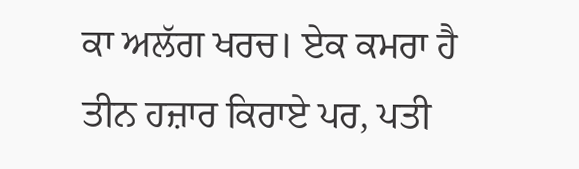ਕਾ ਅਲੱਗ ਖਰਚ। ਏਕ ਕਮਰਾ ਹੈ ਤੀਨ ਹਜ਼ਾਰ ਕਿਰਾਏ ਪਰ, ਪਤੀ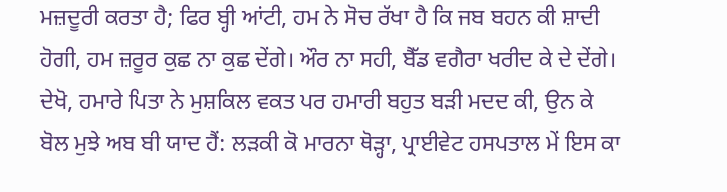ਮਜ਼ਦੂਰੀ ਕਰਤਾ ਹੈ; ਫਿਰ ਬ੍ਹੀ ਆਂਟੀ, ਹਮ ਨੇ ਸੋਚ ਰੱਖਾ ਹੈ ਕਿ ਜਬ ਬਹਨ ਕੀ ਸ਼ਾਦੀ ਹੋਗੀ, ਹਮ ਜ਼ਰੂਰ ਕੁਛ ਨਾ ਕੁਛ ਦੇਂਗੇ। ਔਰ ਨਾ ਸਹੀ, ਬੈੱਡ ਵਗੈਰਾ ਖਰੀਦ ਕੇ ਦੇ ਦੇਂਗੇ। ਦੇਖੋ, ਹਮਾਰੇ ਪਿਤਾ ਨੇ ਮੁਸ਼ਕਿਲ ਵਕਤ ਪਰ ਹਮਾਰੀ ਬਹੁਤ ਬੜੀ ਮਦਦ ਕੀ, ਉਨ ਕੇ ਬੋਲ ਮੁਝੇ ਅਬ ਬੀ ਯਾਦ ਹੈਂ: ਲੜਕੀ ਕੋ ਮਾਰਨਾ ਥੋੜ੍ਹਾ, ਪ੍ਰਾਈਵੇਟ ਹਸਪਤਾਲ ਮੇਂ ਇਸ ਕਾ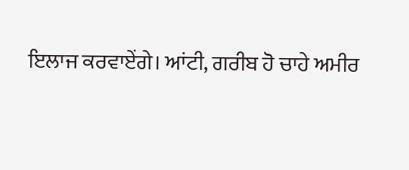ਇਲਾਜ ਕਰਵਾਏਂਗੇ। ਆਂਟੀ, ਗਰੀਬ ਹੋ ਚਾਹੇ ਅਮੀਰ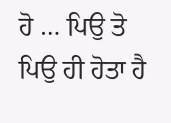ਹੋ … ਪਿਉ ਤੋ ਪਿਉ ਹੀ ਹੋਤਾ ਹੈ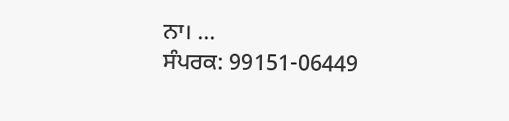ਨਾ। …
ਸੰਪਰਕ: 99151-06449